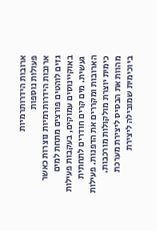ארובות הידרותרמיות
פעולות נוספות
ארובות הידרותרמיות נוצרות כאשר גזים לוהטים פורצים מתחת למים באוקיינוסים עמוקים, בעקבות פעילות געשית. מים קרים חודרים לתחתית הארובות ומקררים את הדפנות. פעילות כימית יוצרת מולקולות מורכבות. מהוות את הבסיס ליצירת מערכת ביוכימית שמובילה ליצירת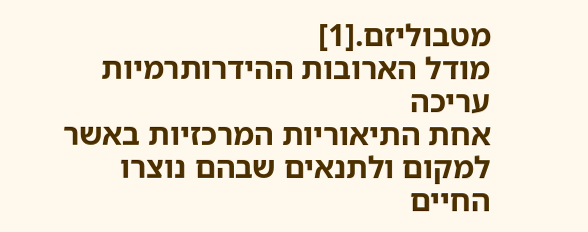מטבוליזם.[1]
מודל הארובות ההידרותרמיות עריכה
אחת התיאוריות המרכזיות באשר למקום ולתנאים שבהם נוצרו החיים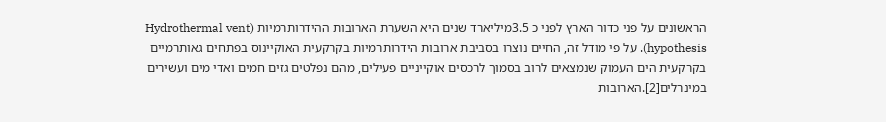הראשונים על פני כדור הארץ לפני כ 3.5מיליארד שנים היא השערת הארובות ההידרותרמיות (Hydrothermal vent hypothesis). על פי מודל זה, החיים נוצרו בסביבת ארובות הידרותרמיות בקרקעית האוקיינוס בפתחים גאותרמיים בקרקעית הים העמוק שנמצאים לרוב בסמוך לרכסים אוקייניים פעילים, מהם נפלטים גזים חמים ואדי מים ועשירים במינרלים[2].הארובות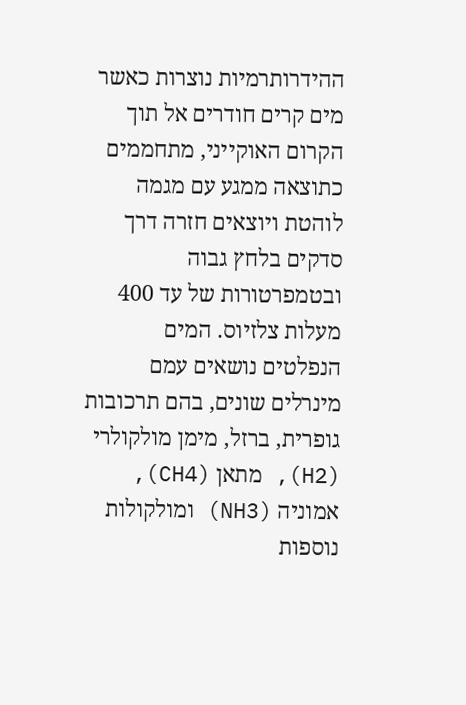ההידרותרמיות נוצרות כאשר מים קרים חודרים אל תוך הקרום האוקייני, מתחממים כתוצאה ממגע עם מגמה לוהטת ויוצאים חזרה דרך סדקים בלחץ גבוה ובטמפרטורות של עד 400 מעלות צלזיוס. המים הנפלטים נושאים עמם מינרלים שונים, בהם תרכובות גופרית, ברזל, מימן מולקולרי (H2), מתאן (CH4), אמוניה (NH3) ומולקולות נוספות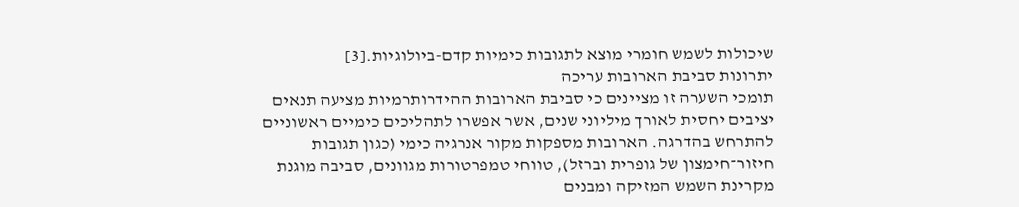שיכולות לשמש חומרי מוצא לתגובות כימיות קדם-ביולוגיות.[3]
יתרונות סביבת הארובות עריכה
תומכי השערה זו מציינים כי סביבת הארובות ההידרותרמיות מציעה תנאים יציבים יחסית לאורך מיליוני שנים, אשר אפשרו לתהליכים כימיים ראשוניים להתרחש בהדרגה. הארובות מספקות מקור אנרגיה כימי (כגון תגובות חיזור־חימצון של גופרית וברזל), טווחי טמפרטורות מגוונים, סביבה מוגנת מקרינת השמש המזיקה ומבנים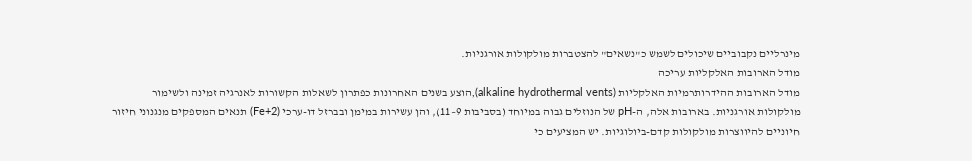מינרליים נקבוביים שיכולים לשמש כ"נשאים" להצטברות מולקולות אורגניות.
מודל הארובות האלקליות עריכה
מודל הארובות ההידרותרמיות האלקליות (alkaline hydrothermal vents),הוצע בשנים האחרונות כפתרון לשאלות הקשורות לאנרגיה זמינה ולשימור מולקולות אורגניות. בארובות אלה, ה-pH של הנוזלים גבוה במיוחד (בסביבות 9–11), והן עשירות במימן ובברזל דו-ערכי (Fe+2) תנאים המספקים מנגנוני חיזור חיוניים להיווצרות מולקולות קדם-ביולוגיות. יש המציעים כי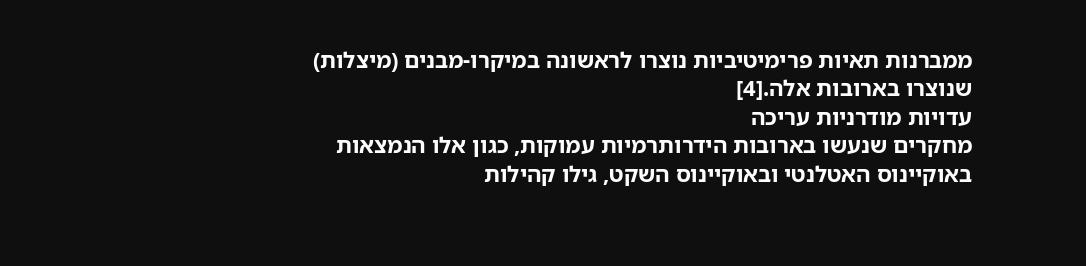ממברנות תאיות פרימיטיביות נוצרו לראשונה במיקרו-מבנים (מיצלות) שנוצרו בארובות אלה.[4]
עדויות מודרניות עריכה
מחקרים שנעשו בארובות הידרותרמיות עמוקות, כגון אלו הנמצאות באוקיינוס האטלנטי ובאוקיינוס השקט, גילו קהילות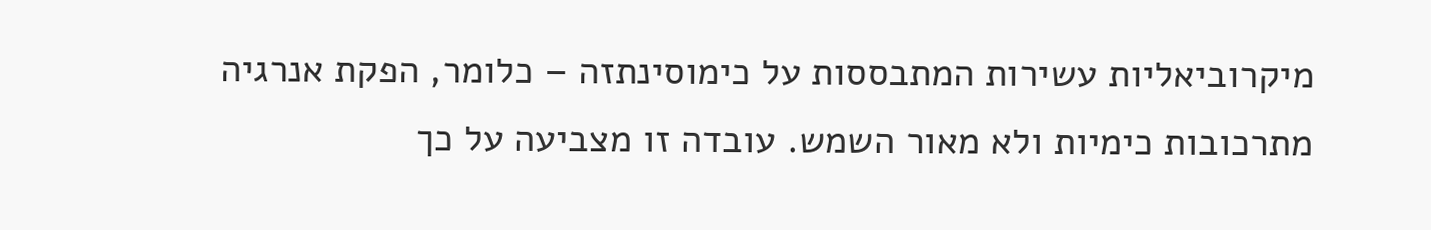מיקרוביאליות עשירות המתבססות על כימוסינתזה – כלומר, הפקת אנרגיה מתרכובות כימיות ולא מאור השמש. עובדה זו מצביעה על כך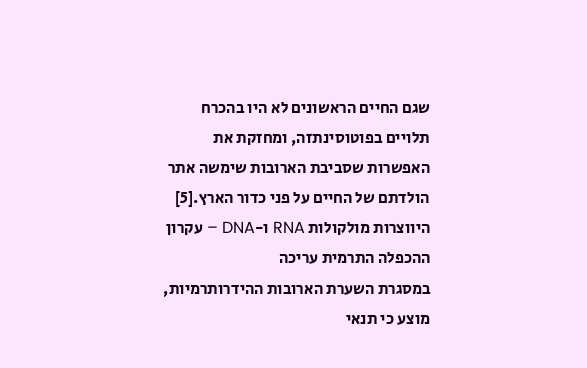שגם החיים הראשונים לא היו בהכרח תלויים בפוטוסינתזה, ומחזקת את האפשרות שסביבת הארובות שימשה אתר הולדתם של החיים על פני כדור הארץ.[5]
היווצרות מולקולות RNA ו-DNA – עקרון ההכפלה התרמית עריכה
במסגרת השערת הארובות ההידרותרמיות, מוצע כי תנאי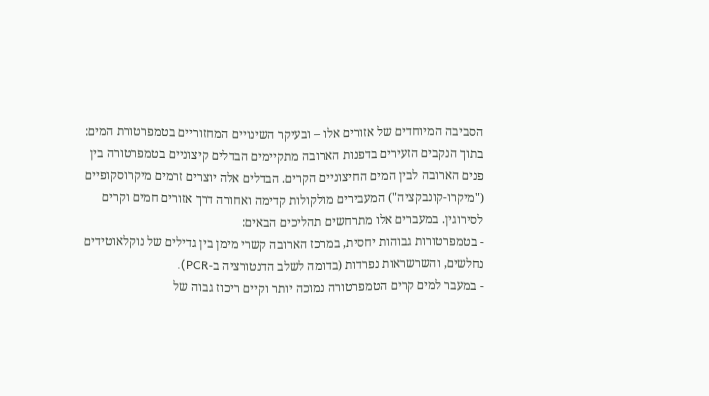הסביבה המיוחדים של אזורים אלו – ובעיקר השינויים המחזוריים בטמפרטורת המים: בתוך הנקבים הזעירים בדפנות הארובה מתקיימים הבדלים קיצוניים בטמפרטורה בין פנים הארובה לבין המים החיצוניים הקרים. הבדלים אלה יוצרים זרמים מיקרוסקופיים ("מיקרו-קונבקציה") המעבירים מולקולות קדימה ואחורה דרך אזורים חמים וקרים לסירוגין. במעברים אלו מתרחשים תהליכים הבאים:
- בטמפרטורות גבוהות יחסית, במרכז הארובה קשרי מימן בין גדילים של נוקלאוטידים נחלשים, והשרשראות נפרדות (בדומה לשלב הדנטורציה ב-PCR).
- במעבר למים קרים הטמפרטורה נמוכה יותר וקיים ריכוז גבוה של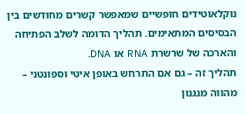נוקלאוטידים חופשיים שמאפשר קשרים מחודשים בין הבסיסים המתאימים. תהליך הדומה לשלב הפתיחה והארכה של שרשרת RNA או DNA.
תהליך זה – גם אם התרחש באופן איטי וספונטני – מהווה מנגנון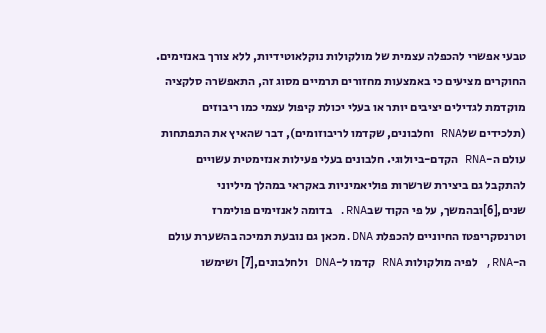טבעי אפשרי להכפלה עצמית של מולקולות נוקלאוטידיות, ללא צורך באנזימים. החוקרים מציעים כי באמצעות מחזורים תרמיים מסוג זה, התאפשרה סלקציה מוקדמת לגדילים יציבים יותר או בעלי יכולת קיפול עצמי כמו ריבוזים (תלכידים שלRNA וחלבונים, שקדמו לריבוזומים), דבר שהאיץ את התפתחות עולם ה-RNA הקדם-ביולוגי. חלבונים בעלי פעילות אנזימטית עשויים להתקבל גם ביצירת שרשרות פוליאמיניות באקראי במהלך מיליוני שנים,[6]ובהמשך, על פי הקוד שבRNA. בדומה לאנזימים פולימרז וטרנסקריפטז החיוניים להכפלת DNA.מכאן גם נובעת תמיכה בהשערת עולם ה-RNA, לפיה מולקולות RNA קדמו ל-DNA ולחלבונים,[7] ושימשו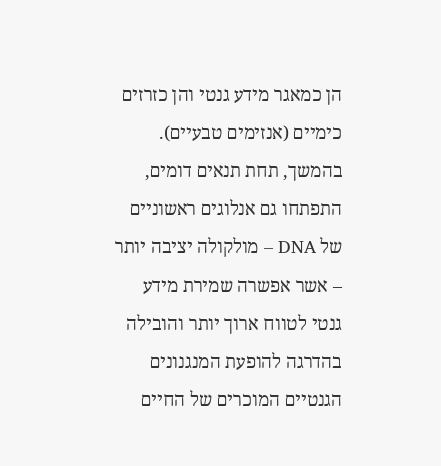הן כמאגר מידע גנטי והן כזרזים כימיים (אנזימים טבעיים). בהמשך, תחת תנאים דומים, התפתחו גם אנלוגים ראשוניים של DNA – מולקולה יציבה יותר – אשר אפשרה שמירת מידע גנטי לטווח ארוך יותר והובילה בהדרגה להופעת המנגנונים הגנטיים המוכרים של החיים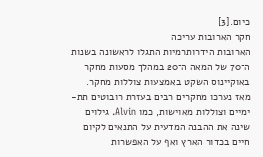כיום.[3]
חקר הארובות עריכה
הארובות הידרותרמיות התגלו לראשונה בשנות ה־70 של המאה ה־20 במהלך מסעות מחקר באוקיינוס השקט באמצעות צוללות מחקר. מאז נערכו מחקרים רבים בעזרת רובוטים תת-ימיים וצוללות מאוישות, כמו Alvin. גילוים שינה את ההבנה המדעית על התנאים לקיום חיים בכדור הארץ ואף על האפשרות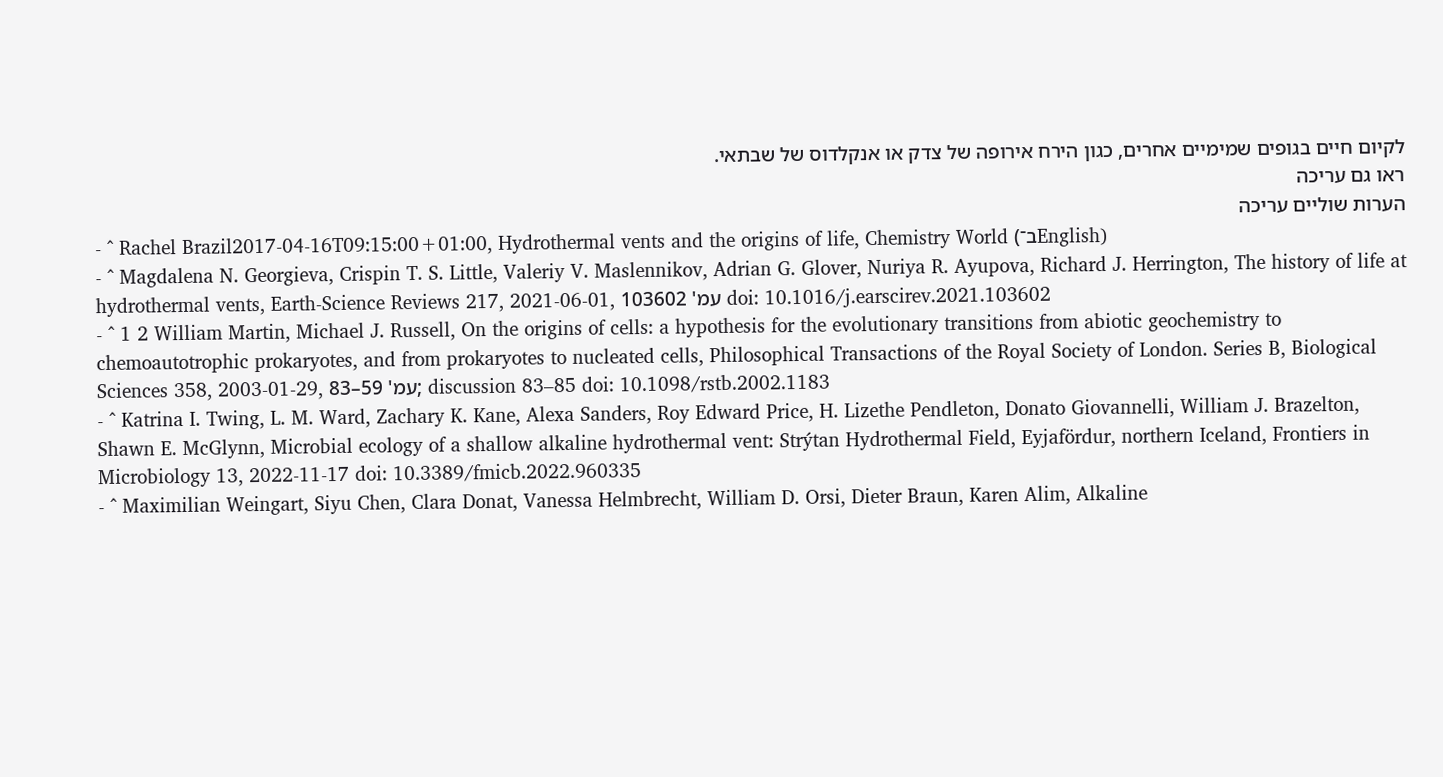לקיום חיים בגופים שמימיים אחרים, כגון הירח אירופה של צדק או אנקלדוס של שבתאי.
ראו גם עריכה
הערות שוליים עריכה
- ^ Rachel Brazil2017-04-16T09:15:00+01:00, Hydrothermal vents and the origins of life, Chemistry World (ב־English)
- ^ Magdalena N. Georgieva, Crispin T. S. Little, Valeriy V. Maslennikov, Adrian G. Glover, Nuriya R. Ayupova, Richard J. Herrington, The history of life at hydrothermal vents, Earth-Science Reviews 217, 2021-06-01, עמ' 103602 doi: 10.1016/j.earscirev.2021.103602
- ^ 1 2 William Martin, Michael J. Russell, On the origins of cells: a hypothesis for the evolutionary transitions from abiotic geochemistry to chemoautotrophic prokaryotes, and from prokaryotes to nucleated cells, Philosophical Transactions of the Royal Society of London. Series B, Biological Sciences 358, 2003-01-29, עמ' 59–83; discussion 83–85 doi: 10.1098/rstb.2002.1183
- ^ Katrina I. Twing, L. M. Ward, Zachary K. Kane, Alexa Sanders, Roy Edward Price, H. Lizethe Pendleton, Donato Giovannelli, William J. Brazelton, Shawn E. McGlynn, Microbial ecology of a shallow alkaline hydrothermal vent: Strýtan Hydrothermal Field, Eyjafördur, northern Iceland, Frontiers in Microbiology 13, 2022-11-17 doi: 10.3389/fmicb.2022.960335
- ^ Maximilian Weingart, Siyu Chen, Clara Donat, Vanessa Helmbrecht, William D. Orsi, Dieter Braun, Karen Alim, Alkaline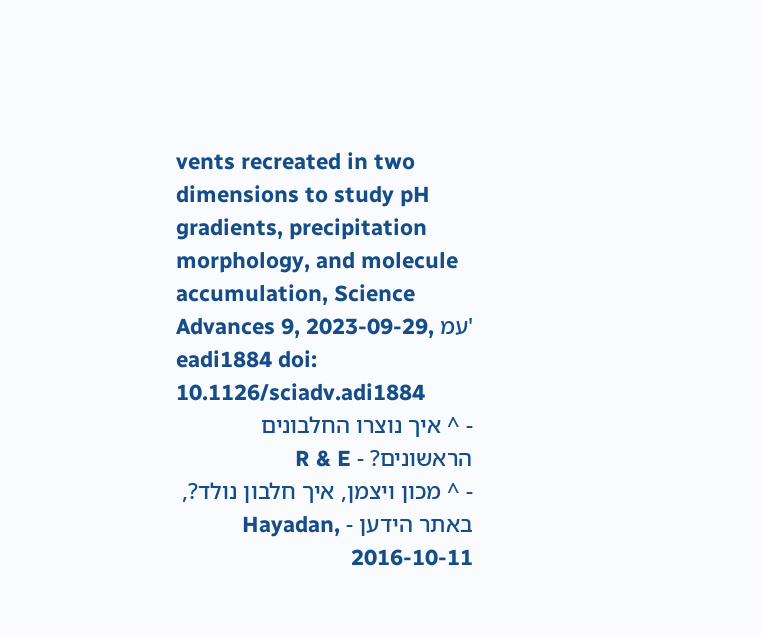vents recreated in two dimensions to study pH gradients, precipitation morphology, and molecule accumulation, Science Advances 9, 2023-09-29, עמ' eadi1884 doi: 10.1126/sciadv.adi1884
- ^ איך נוצרו החלבונים הראשונים? - R & E
- ^ מכון ויצמן, איך חלבון נולד?, באתר הידען - Hayadan, 2016-10-11